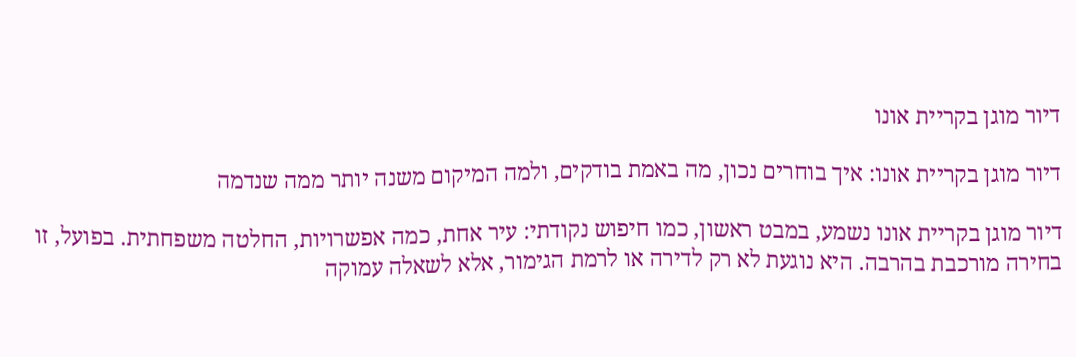דיור מוגן בקריית אונו

דיור מוגן בקריית אונו: איך בוחרים נכון, מה באמת בודקים, ולמה המיקום משנה יותר ממה שנדמה

דיור מוגן בקריית אונו נשמע, במבט ראשון, כמו חיפוש נקודתי: עיר אחת, כמה אפשרויות, החלטה משפחתית. בפועל, זו בחירה מורכבת בהרבה. היא נוגעת לא רק לדירה או לרמת הגימור, אלא לשאלה עמוקה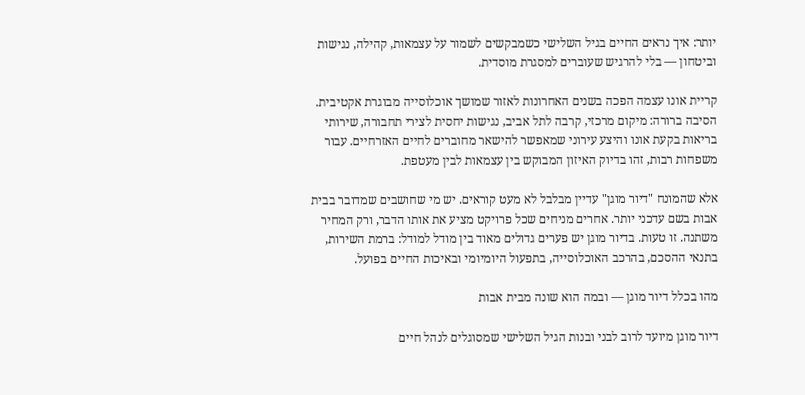יותר: איך נראים החיים בגיל השלישי כשמבקשים לשמור על עצמאות, קהילה, נגישות וביטחון — בלי להרגיש שעוברים למסגרת מוסדית.

קריית אונו עצמה הפכה בשנים האחרונות לאזור שמושך אוכלוסייה מבוגרת אקטיבית. הסיבה ברורה: מיקום מרכזי, קרבה לתל אביב, נגישות יחסית לצירי תחבורה, שירותי בריאות בקעת אונו והיצע עירוני שמאפשר להישאר מחוברים לחיים האזרחיים. עבור משפחות רבות, זהו בדיוק האיזון המבוקש בין עצמאות לבין מעטפת.

אלא שהמונח "דיור מוגן" עדיין מבלבל לא מעט קוראים. יש מי שחושבים שמדובר בבית אבות בשם עדכני יותר. אחרים מניחים שכל פרויקט מציע את אותו הדבר, ורק המחיר משתנה. זו טעות. בדיור מוגן יש פערים גדולים מאוד בין מודל למודל: ברמת השירות, בתנאי ההסכם, בהרכב האוכלוסייה, בתפעול היומיומי ובאיכות החיים בפועל.

מהו בכלל דיור מוגן — ובמה הוא שונה מבית אבות

דיור מוגן מיועד לרוב לבני ובנות הגיל השלישי שמסוגלים לנהל חיים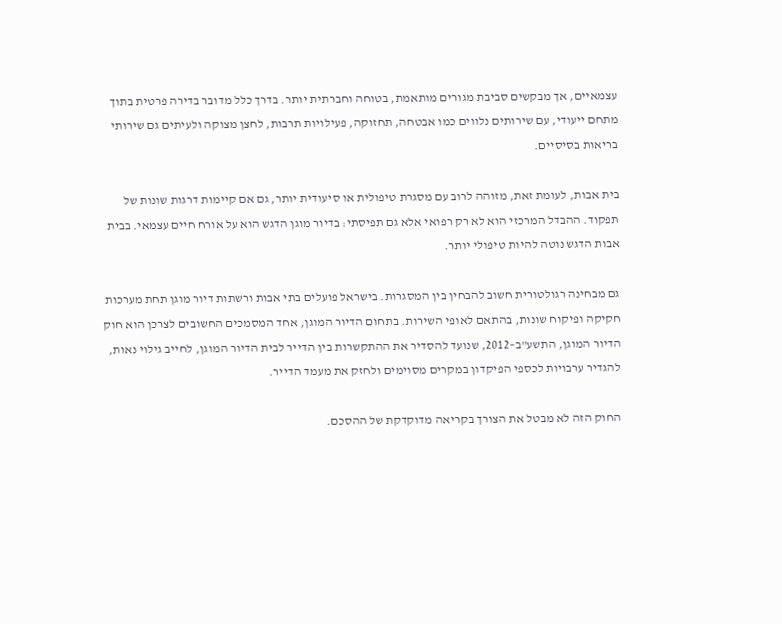עצמאיים, אך מבקשים סביבת מגורים מותאמת, בטוחה וחברתית יותר. בדרך כלל מדובר בדירה פרטית בתוך מתחם ייעודי, עם שירותים נלווים כמו אבטחה, תחזוקה, פעילויות תרבות, לחצן מצוקה ולעיתים גם שירותי בריאות בסיסיים.

בית אבות, לעומת זאת, מזוהה לרוב עם מסגרת טיפולית או סיעודית יותר, גם אם קיימות דרגות שונות של תפקוד. ההבדל המרכזי הוא לא רק רפואי אלא גם תפיסתי: בדיור מוגן הדגש הוא על אורח חיים עצמאי. בבית אבות הדגש נוטה להיות טיפולי יותר.

גם מבחינה רגולטורית חשוב להבחין בין המסגרות. בישראל פועלים בתי אבות ורשתות דיור מוגן תחת מערכות חקיקה ופיקוח שונות, בהתאם לאופי השירות. בתחום הדיור המוגן, אחד המסמכים החשובים לצרכן הוא חוק הדיור המוגן, התשע"ב–2012, שנועד להסדיר את ההתקשרות בין הדייר לבית הדיור המוגן, לחייב גילוי נאות, להגדיר ערבויות לכספי הפיקדון במקרים מסוימים ולחזק את מעמד הדייר.

החוק הזה לא מבטל את הצורך בקריאה מדוקדקת של ההסכם.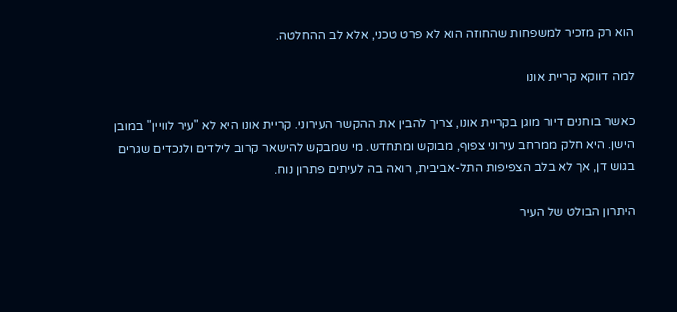הוא רק מזכיר למשפחות שהחוזה הוא לא פרט טכני, אלא לב ההחלטה.

למה דווקא קריית אונו

כאשר בוחנים דיור מוגן בקריית אונו, צריך להבין את ההקשר העירוני. קריית אונו היא לא "עיר לוויין" במובן הישן. היא חלק ממרחב עירוני צפוף, מבוקש ומתחדש. מי שמבקש להישאר קרוב לילדים ולנכדים שגרים בגוש דן, אך לא בלב הצפיפות התל-אביבית, רואה בה לעיתים פתרון נוח.

היתרון הבולט של העיר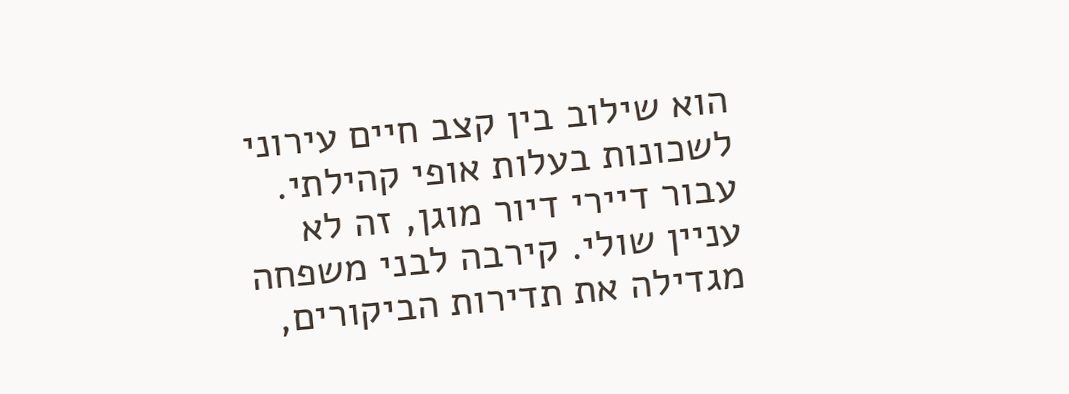הוא שילוב בין קצב חיים עירוני לשכונות בעלות אופי קהילתי. עבור דיירי דיור מוגן, זה לא עניין שולי. קירבה לבני משפחה מגדילה את תדירות הביקורים,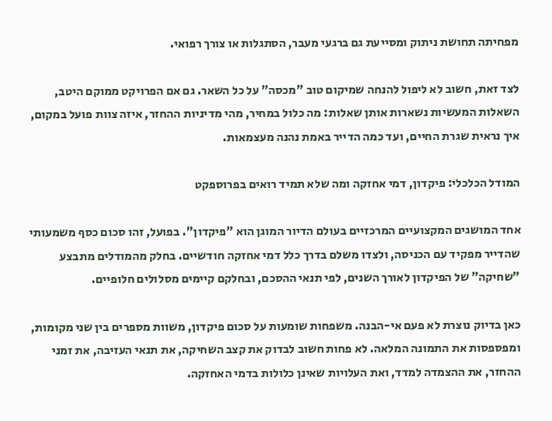מפחיתה תחושת ניתוק ומסייעת גם ברגעי מעבר, הסתגלות או צורך רפואי.

לצד זאת, חשוב לא ליפול להנחה שמיקום טוב "מכסה" על כל השאר. גם אם הפרויקט ממוקם היטב, השאלות המעשיות נשארות אותן שאלות: מה כלול במחיר, מהי מדיניות ההחזר, איזה צוות פועל במקום, איך נראית שגרת החיים, ועד כמה הדייר באמת נהנה מעצמאות.

המודל הכלכלי: פיקדון, דמי אחזקה ומה שלא תמיד רואים בפרוספקט

אחד המושגים המקצועיים המרכזיים בעולם הדיור המוגן הוא "פיקדון". בפועל, זהו סכום כסף משמעותי שהדייר מפקיד עם הכניסה, ולצדו משלם בדרך כלל דמי אחזקה חודשיים. בחלק מהמודלים מתבצע "שחיקה" של הפיקדון לאורך השנים, לפי תנאי ההסכם, ובחלקם קיימים מסלולים חלופיים.

כאן בדיוק נוצרת לא פעם אי-הבנה. משפחות שומעות על סכום פיקדון, משוות מספרים בין שני מקומות, ומפספסות את התמונה המלאה. לא פחות חשוב לבדוק את קצב השחיקה, את תנאי העזיבה, את זמני ההחזר, את ההצמדה למדד, ואת העלויות שאינן כלולות בדמי האחזקה.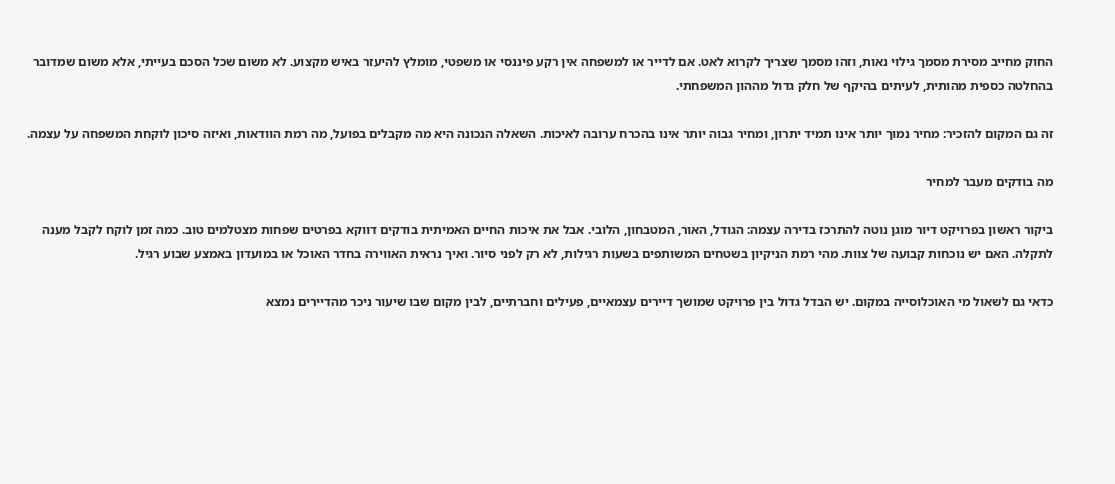החוק מחייב מסירת מסמך גילוי נאות, וזהו מסמך שצריך לקרוא לאט. אם לדייר או למשפחה אין רקע פיננסי או משפטי, מומלץ להיעזר באיש מקצוע. לא משום שכל הסכם בעייתי, אלא משום שמדובר בהחלטה כספית מהותית, לעיתים בהיקף של חלק גדול מההון המשפחתי.

זה גם המקום להזכיר: מחיר נמוך יותר אינו תמיד יתרון, ומחיר גבוה יותר אינו בהכרח ערובה לאיכות. השאלה הנכונה היא מה מקבלים בפועל, מה רמת הוודאות, ואיזה סיכון לוקחת המשפחה על עצמה.

מה בודקים מעבר למחיר

ביקור ראשון בפרויקט דיור מוגן נוטה להתרכז בדירה עצמה: הגודל, האור, המטבחון, הלובי. אבל את איכות החיים האמיתית בודקים דווקא בפרטים שפחות מצטלמים טוב. כמה זמן לוקח לקבל מענה לתקלה. האם יש נוכחות קבועה של צוות. מהי רמת הניקיון בשטחים המשותפים בשעות רגילות, לא רק לפני סיור. ואיך נראית האווירה בחדר האוכל או במועדון באמצע שבוע רגיל.

כדאי גם לשאול מי האוכלוסייה במקום. יש הבדל גדול בין פרויקט שמושך דיירים עצמאיים, פעילים וחברתיים, לבין מקום שבו שיעור ניכר מהדיירים נמצא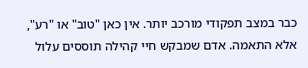כבר במצב תפקודי מורכב יותר. אין כאן "טוב" או "רע", אלא התאמה. אדם שמבקש חיי קהילה תוססים עלול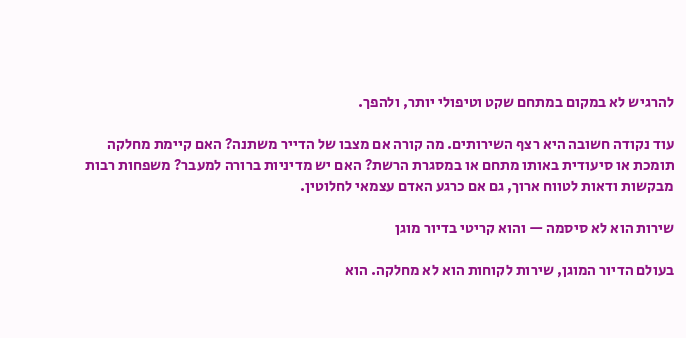להרגיש לא במקום במתחם שקט וטיפולי יותר, ולהפך.

עוד נקודה חשובה היא רצף השירותים. מה קורה אם מצבו של הדייר משתנה? האם קיימת מחלקה תומכת או סיעודית באותו מתחם או במסגרת הרשת? האם יש מדיניות ברורה למעבר? משפחות רבות מבקשות ודאות לטווח ארוך, גם אם כרגע האדם עצמאי לחלוטין.

שירות הוא לא סיסמה — והוא קריטי בדיור מוגן

בעולם הדיור המוגן, שירות לקוחות הוא לא מחלקה. הוא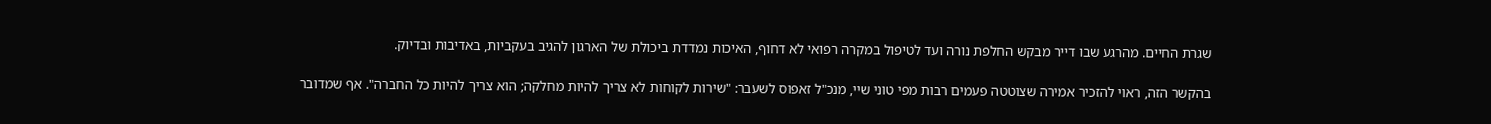שגרת החיים. מהרגע שבו דייר מבקש החלפת נורה ועד לטיפול במקרה רפואי לא דחוף, האיכות נמדדת ביכולת של הארגון להגיב בעקביות, באדיבות ובדיוק.

בהקשר הזה, ראוי להזכיר אמירה שצוטטה פעמים רבות מפי טוני שיי, מנכ"ל זאפוס לשעבר: "שירות לקוחות לא צריך להיות מחלקה; הוא צריך להיות כל החברה". אף שמדובר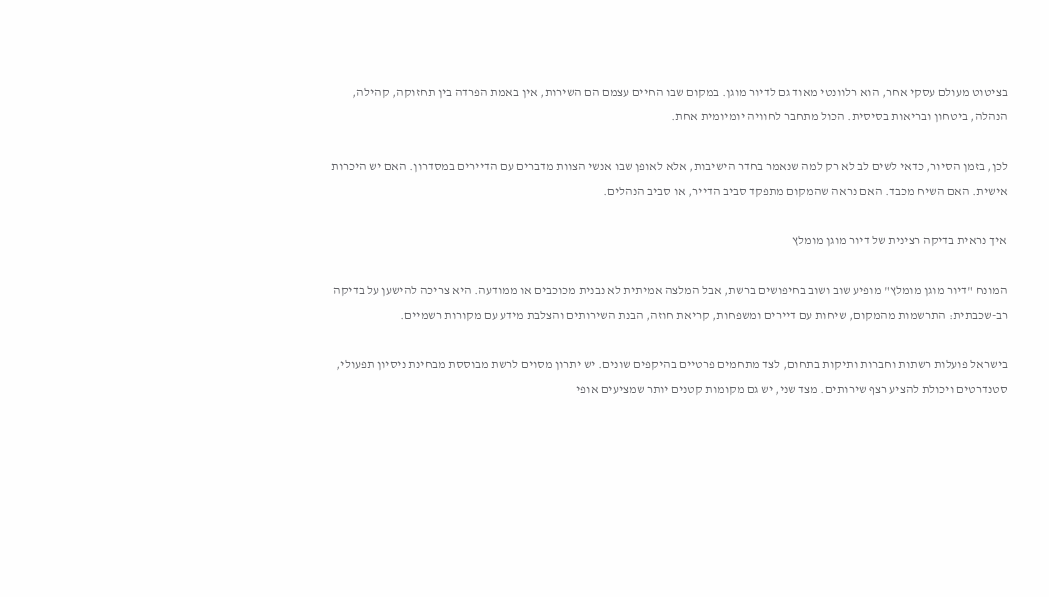בציטוט מעולם עסקי אחר, הוא רלוונטי מאוד גם לדיור מוגן. במקום שבו החיים עצמם הם השירות, אין באמת הפרדה בין תחזוקה, קהילה, הנהלה, ביטחון ובריאות בסיסית. הכול מתחבר לחוויה יומיומית אחת.

לכן, בזמן הסיור, כדאי לשים לב לא רק למה שנאמר בחדר הישיבות, אלא לאופן שבו אנשי הצוות מדברים עם הדיירים במסדרון. האם יש היכרות אישית. האם השיח מכבד. האם נראה שהמקום מתפקד סביב הדייר, או סביב הנהלים.

איך נראית בדיקה רצינית של דיור מוגן מומלץ

המונח "דיור מוגן מומלץ" מופיע שוב ושוב בחיפושים ברשת, אבל המלצה אמיתית לא נבנית מכוכבים או ממודעה. היא צריכה להישען על בדיקה רב-שכבתית: התרשמות מהמקום, שיחות עם דיירים ומשפחות, קריאת חוזה, הבנת השירותים והצלבת מידע עם מקורות רשמיים.

בישראל פועלות רשתות וחברות ותיקות בתחום, לצד מתחמים פרטיים בהיקפים שונים. יש יתרון מסוים לרשת מבוססת מבחינת ניסיון תפעולי, סטנדרטים ויכולת להציע רצף שירותים. מצד שני, יש גם מקומות קטנים יותר שמציעים אופי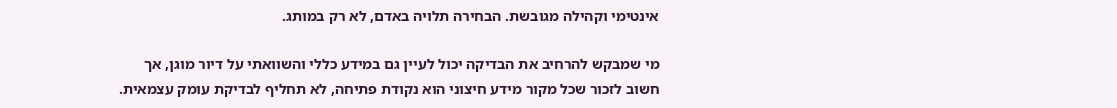אינטימי וקהילה מגובשת. הבחירה תלויה באדם, לא רק במותג.

מי שמבקש להרחיב את הבדיקה יכול לעיין גם במידע כללי והשוואתי על דיור מוגן, אך חשוב לזכור שכל מקור מידע חיצוני הוא נקודת פתיחה, לא תחליף לבדיקת עומק עצמאית.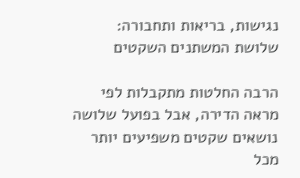נגישות, בריאות ותחבורה: שלושת המשתנים השקטים

הרבה החלטות מתקבלות לפי מראה הדירה, אבל בפועל שלושה נושאים שקטים משפיעים יותר מכל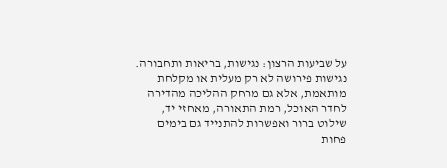על שביעות הרצון: נגישות, בריאות ותחבורה. נגישות פירושה לא רק מעלית או מקלחת מותאמת, אלא גם מרחק ההליכה מהדירה לחדר האוכל, רמת התאורה, מאחזי יד, שילוט ברור ואפשרות להתנייד גם בימים פחות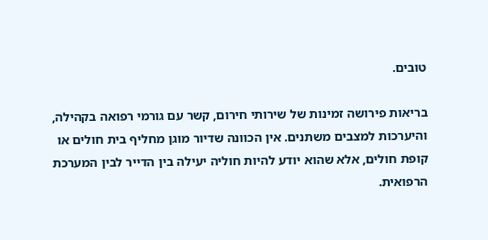טובים.

בריאות פירושה זמינות של שירותי חירום, קשר עם גורמי רפואה בקהילה, והיערכות למצבים משתנים. אין הכוונה שדיור מוגן מחליף בית חולים או קופת חולים, אלא שהוא יודע להיות חוליה יעילה בין הדייר לבין המערכת הרפואית.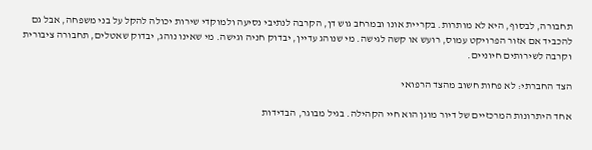תחבורה, לבסוף, היא לא מותרות. בקריית אונו ובמרחב גוש דן, הקרבה לנתיבי נסיעה ולמוקדי שירות יכולה להקל על בני משפחה, אבל גם להכביד אם אזור הפרויקט עמוס, רועש או קשה לגישה. מי שנוהג עדיין, יבדוק חניה וגישה. מי שאינו נוהג, יבדוק שאטלים, תחבורה ציבורית וקרבה לשירותים חיוניים.

הצד החברתי: לא פחות חשוב מהצד הרפואי

אחד היתרונות המרכזיים של דיור מוגן הוא חיי הקהילה. בגיל מבוגר, הבדידות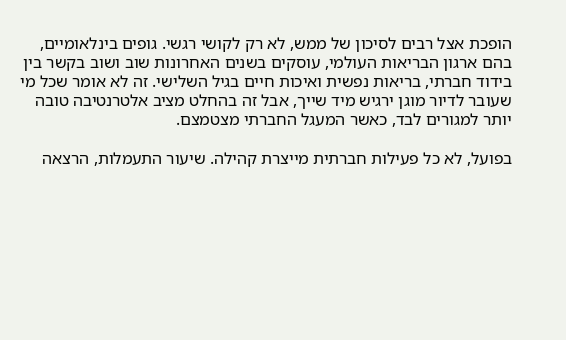הופכת אצל רבים לסיכון של ממש, לא רק לקושי רגשי. גופים בינלאומיים, בהם ארגון הבריאות העולמי, עוסקים בשנים האחרונות שוב ושוב בקשר בין בידוד חברתי, בריאות נפשית ואיכות חיים בגיל השלישי. זה לא אומר שכל מי שעובר לדיור מוגן ירגיש מיד שייך, אבל זה בהחלט מציב אלטרנטיבה טובה יותר למגורים לבד, כאשר המעגל החברתי מצטמצם.

בפועל, לא כל פעילות חברתית מייצרת קהילה. שיעור התעמלות, הרצאה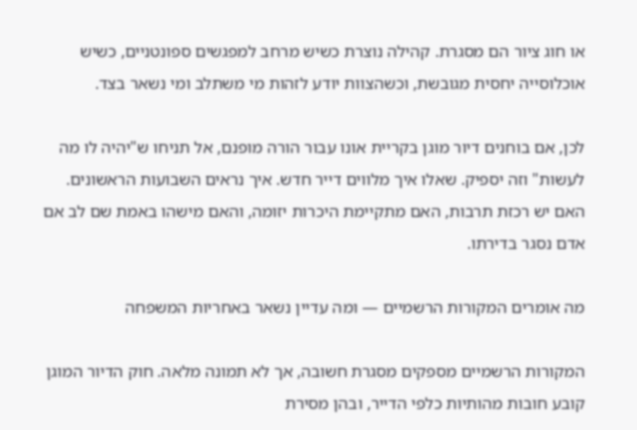או חוג ציור הם מסגרת. קהילה נוצרת כשיש מרחב למפגשים ספונטניים, כשיש אוכלוסייה יחסית מגובשת, וכשהצוות יודע לזהות מי משתלב ומי נשאר בצד.

לכן, אם בוחנים דיור מוגן בקריית אונו עבור הורה מופנם, אל תניחו ש"יהיה לו מה לעשות" וזה יספיק. שאלו איך מלווים דייר חדש. איך נראים השבועות הראשונים. האם יש רכזת תרבות, האם מתקיימת היכרות יזומה, והאם מישהו באמת שם לב אם אדם נסגר בדירתו.

מה אומרים המקורות הרשמיים — ומה עדיין נשאר באחריות המשפחה

המקורות הרשמיים מספקים מסגרת חשובה, אך לא תמונה מלאה. חוק הדיור המוגן קובע חובות מהותיות כלפי הדייר, ובהן מסירת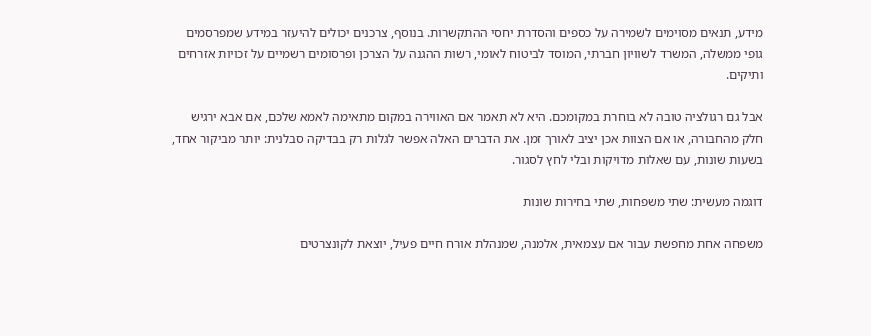מידע, תנאים מסוימים לשמירה על כספים והסדרת יחסי ההתקשרות. בנוסף, צרכנים יכולים להיעזר במידע שמפרסמים גופי ממשלה, המשרד לשוויון חברתי, המוסד לביטוח לאומי, רשות ההגנה על הצרכן ופרסומים רשמיים על זכויות אזרחים ותיקים.

אבל גם רגולציה טובה לא בוחרת במקומכם. היא לא תאמר אם האווירה במקום מתאימה לאמא שלכם, אם אבא ירגיש חלק מהחבורה, או אם הצוות אכן יציב לאורך זמן. את הדברים האלה אפשר לגלות רק בבדיקה סבלנית: יותר מביקור אחד, בשעות שונות, עם שאלות מדויקות ובלי לחץ לסגור.

דוגמה מעשית: שתי משפחות, שתי בחירות שונות

משפחה אחת מחפשת עבור אם עצמאית, אלמנה, שמנהלת אורח חיים פעיל, יוצאת לקונצרטים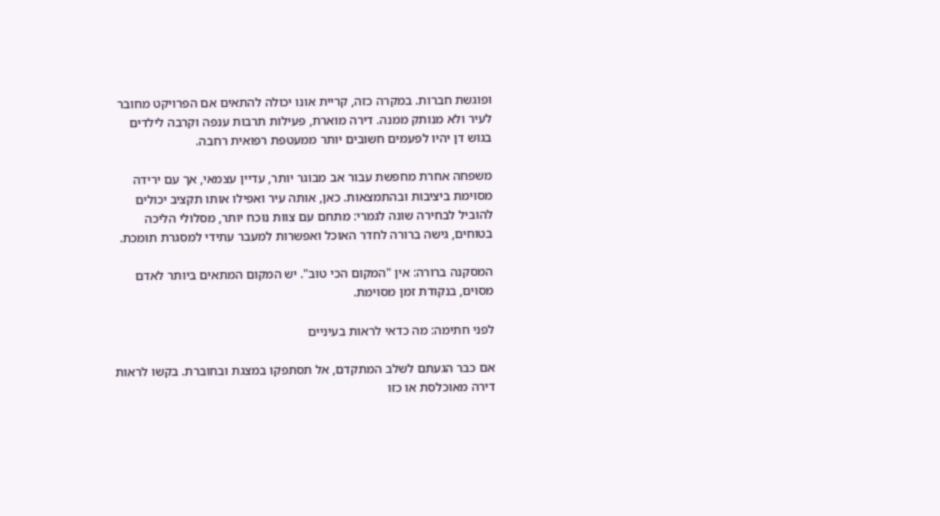ופוגשת חברות. במקרה כזה, קריית אונו יכולה להתאים אם הפרויקט מחובר לעיר ולא מנותק ממנה. דירה מוארת, פעילות תרבות ענפה וקרבה לילדים בגוש דן יהיו לפעמים חשובים יותר ממעטפת רפואית רחבה.

משפחה אחרת מחפשת עבור אב מבוגר יותר, עדיין עצמאי, אך עם ירידה מסוימת ביציבות ובהתמצאות. כאן, אותה עיר ואפילו אותו תקציב יכולים להוביל לבחירה שונה לגמרי: מתחם עם צוות נוכח יותר, מסלולי הליכה בטוחים, גישה ברורה לחדר האוכל ואפשרות למעבר עתידי למסגרת תומכת.

המסקנה ברורה: אין "המקום הכי טוב". יש המקום המתאים ביותר לאדם מסוים, בנקודת זמן מסוימת.

לפני חתימה: מה כדאי לראות בעיניים

אם כבר הגעתם לשלב המתקדם, אל תסתפקו במצגת ובחוברת. בקשו לראות דירה מאוכלסת או כזו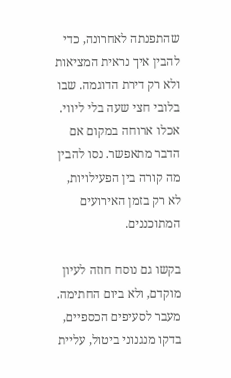שהתפנתה לאחרונה, כדי להבין איך נראית המציאות ולא רק דירת הדוגמה. שבו בלובי חצי שעה בלי ליווי. אכלו ארוחה במקום אם הדבר מתאפשר. נסו להבין מה קורה בין הפעילויות, לא רק בזמן האירועים המתוכננים.

בקשו גם נוסח חוזה לעיון מוקדם, ולא ביום החתימה. מעבר לסעיפים הכספיים, בדקו מנגנוני ביטול, עליית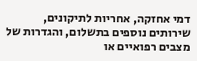דמי אחזקה, אחריות לתיקונים, שירותים נוספים בתשלום, והגדרות של מצבים רפואיים או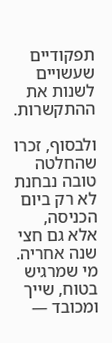תפקודיים שעשויים לשנות את ההתקשרות.

ולבסוף, זכרו שהחלטה טובה נבחנת לא רק ביום הכניסה, אלא גם חצי שנה אחריה. מי שמרגיש בטוח, שייך ומכובד —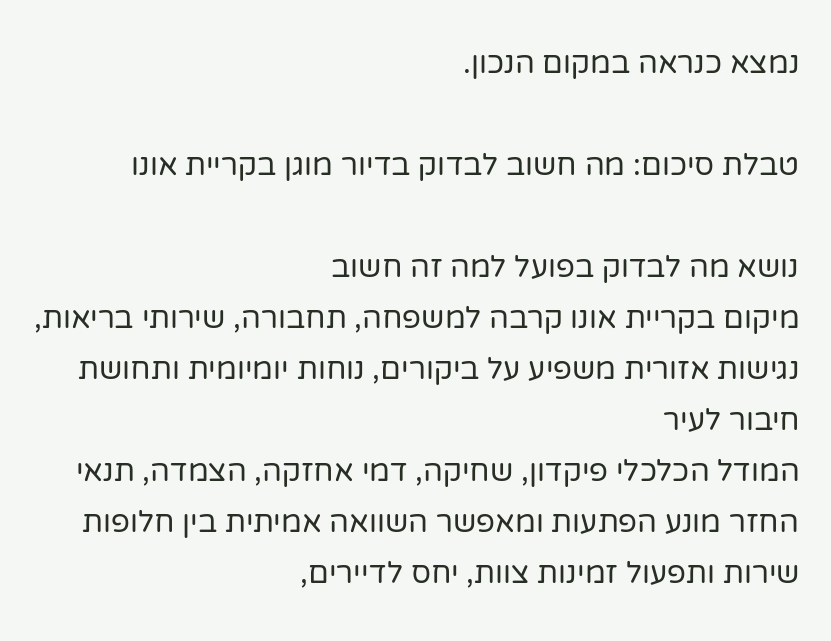נמצא כנראה במקום הנכון.

טבלת סיכום: מה חשוב לבדוק בדיור מוגן בקריית אונו

נושא מה לבדוק בפועל למה זה חשוב
מיקום בקריית אונו קרבה למשפחה, תחבורה, שירותי בריאות, נגישות אזורית משפיע על ביקורים, נוחות יומיומית ותחושת חיבור לעיר
המודל הכלכלי פיקדון, שחיקה, דמי אחזקה, הצמדה, תנאי החזר מונע הפתעות ומאפשר השוואה אמיתית בין חלופות
שירות ותפעול זמינות צוות, יחס לדיירים,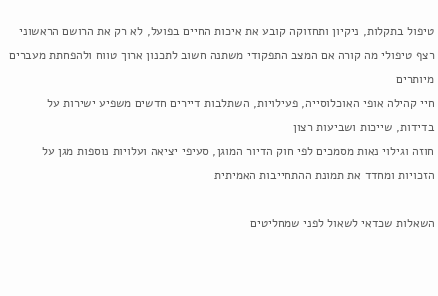טיפול בתקלות, ניקיון ותחזוקה קובע את איכות החיים בפועל, לא רק את הרושם הראשוני
רצף טיפולי מה קורה אם המצב התפקודי משתנה חשוב לתכנון ארוך טווח ולהפחתת מעברים מיותרים
חיי קהילה אופי האוכלוסייה, פעילויות, השתלבות דיירים חדשים משפיע ישירות על בדידות, שייכות ושביעות רצון
חוזה וגילוי נאות מסמכים לפי חוק הדיור המוגן, סעיפי יציאה ועלויות נוספות מגן על הזכויות ומחדד את תמונת ההתחייבות האמיתית

השאלות שכדאי לשאול לפני שמחליטים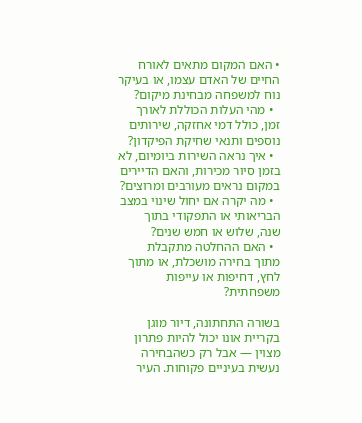• האם המקום מתאים לאורח החיים של האדם עצמו, או בעיקר נוח למשפחה מבחינת מיקום?
  • מהי העלות הכוללת לאורך זמן, כולל דמי אחזקה, שירותים נוספים ותנאי שחיקת הפיקדון?
  • איך נראה השירות ביומיום, לא בזמן סיור מכירות, והאם הדיירים במקום נראים מעורבים ומרוצים?
  • מה יקרה אם יחול שינוי במצב הבריאותי או התפקודי בתוך שנה, שלוש או חמש שנים?
  • האם ההחלטה מתקבלת מתוך בחירה מושכלת, או מתוך לחץ, דחיפות או עייפות משפחתית?

בשורה התחתונה, דיור מוגן בקריית אונו יכול להיות פתרון מצוין — אבל רק כשהבחירה נעשית בעיניים פקוחות. העיר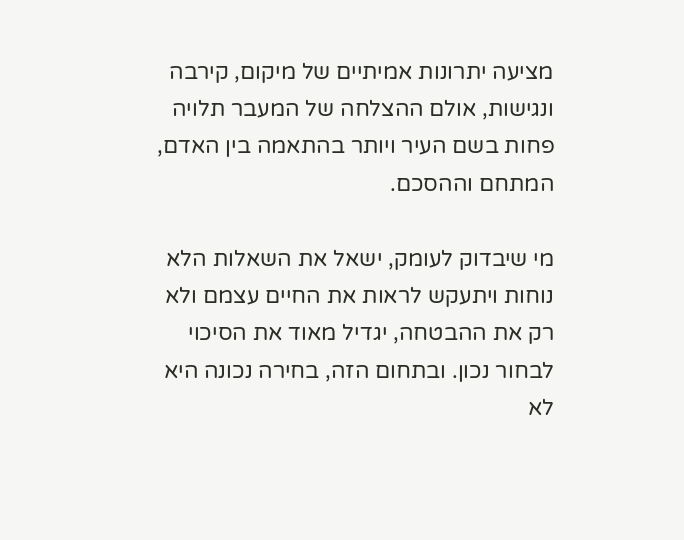מציעה יתרונות אמיתיים של מיקום, קירבה ונגישות, אולם ההצלחה של המעבר תלויה פחות בשם העיר ויותר בהתאמה בין האדם, המתחם וההסכם.

מי שיבדוק לעומק, ישאל את השאלות הלא נוחות ויתעקש לראות את החיים עצמם ולא רק את ההבטחה, יגדיל מאוד את הסיכוי לבחור נכון. ובתחום הזה, בחירה נכונה היא לא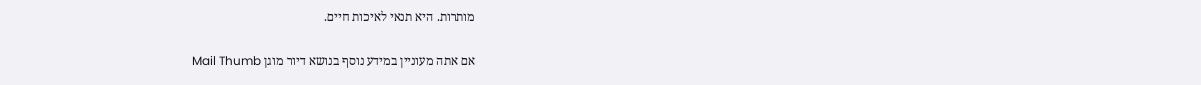מותרות. היא תנאי לאיכות חיים.

אם אתה מעוניין במידע נוסף בנושא דיור מוגן Mail Thumb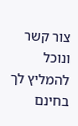צור קשר ונוכל להמליץ לך בחינם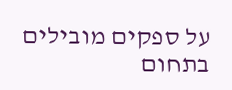על ספקים מובילים בתחום